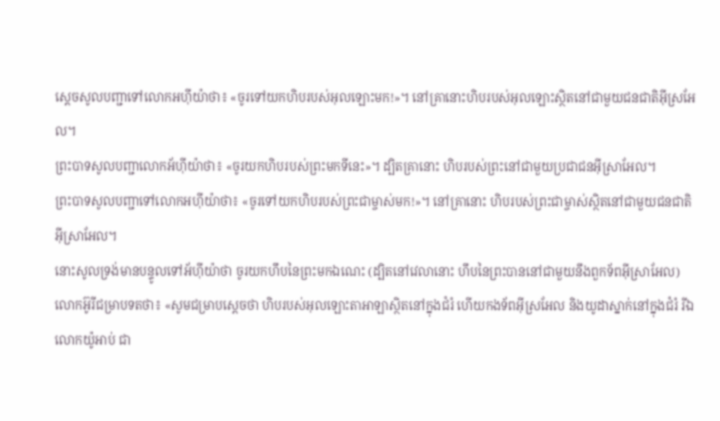ស្តេចសូលបញ្ជាទៅលោកអហ៊ីយ៉ាថា៖ «ចូរទៅយកហិបរបស់អុលឡោះមក!»។ នៅគ្រានោះហិបរបស់អុលឡោះស្ថិតនៅជាមួយជនជាតិអ៊ីស្រអែល។
ព្រះបាទសូលបញ្ជាលោកអ័ហ៊ីយ៉ាថា៖ «ចូរយកហិបរបស់ព្រះមកទីនេះ»។ ដ្បិតគ្រានោះ ហិបរបស់ព្រះនៅជាមួយប្រជាជនអ៊ីស្រាអែល។
ព្រះបាទសូលបញ្ជាទៅលោកអហ៊ីយ៉ាថា៖ «ចូរទៅយកហិបរបស់ព្រះជាម្ចាស់មក!»។ នៅគ្រានោះ ហិបរបស់ព្រះជាម្ចាស់ស្ថិតនៅជាមួយជនជាតិអ៊ីស្រាអែល។
នោះសូលទ្រង់មានបន្ទូលទៅអ័ហ៊ីយ៉ាថា ចូរយកហឹបនៃព្រះមកឯណេះ (ដ្បិតនៅវេលានោះ ហឹបនៃព្រះបាននៅជាមួយនឹងពួកទ័ពអ៊ីស្រាអែល)
លោកអ៊ូរីជម្រាបទតថា៖ «សូមជម្រាបស្តេចថា ហិបរបស់អុលឡោះតាអាឡាស្ថិតនៅក្នុងជំរំ ហើយកងទ័ពអ៊ីស្រអែល និងយូដាស្នាក់នៅក្នុងជំរំ រីឯលោកយ៉ូអាប់ ជា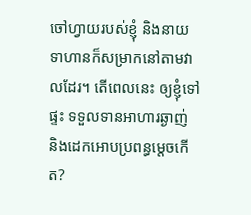ចៅហ្វាយរបស់ខ្ញុំ និងនាយទាហានក៏សម្រាកនៅតាមវាលដែរ។ តើពេលនេះ ឲ្យខ្ញុំទៅផ្ទះ ទទួលទានអាហារឆ្ងាញ់ និងដេកអោបប្រពន្ធម្តេចកើត?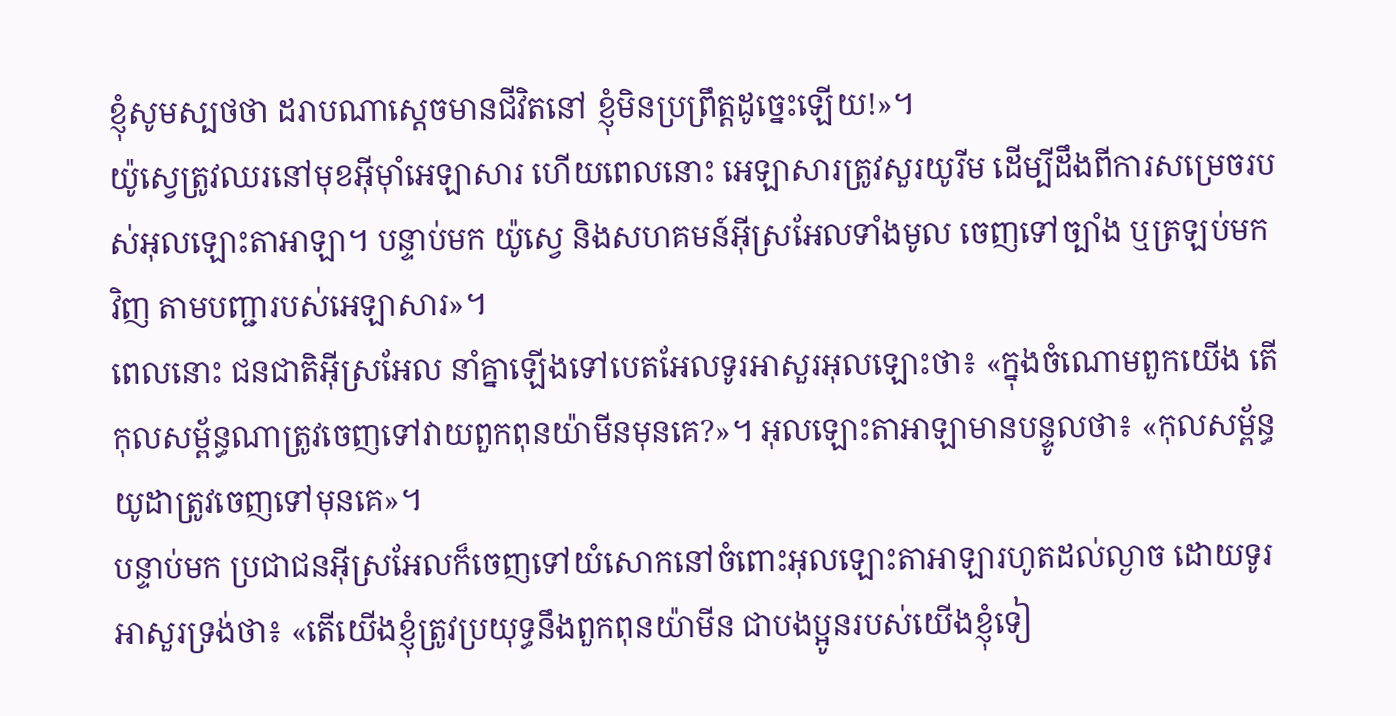ខ្ញុំសូមស្បថថា ដរាបណាស្តេចមានជីវិតនៅ ខ្ញុំមិនប្រព្រឹត្តដូច្នេះឡើយ!»។
យ៉ូស្វេត្រូវឈរនៅមុខអ៊ីមុាំអេឡាសារ ហើយពេលនោះ អេឡាសារត្រូវសួរយូរីម ដើម្បីដឹងពីការសម្រេចរបស់អុលឡោះតាអាឡា។ បន្ទាប់មក យ៉ូស្វេ និងសហគមន៍អ៊ីស្រអែលទាំងមូល ចេញទៅច្បាំង ឬត្រឡប់មកវិញ តាមបញ្ជារបស់អេឡាសារ»។
ពេលនោះ ជនជាតិអ៊ីស្រអែល នាំគ្នាឡើងទៅបេតអែលទូរអាសួរអុលឡោះថា៖ «ក្នុងចំណោមពួកយើង តើកុលសម្ព័ន្ធណាត្រូវចេញទៅវាយពួកពុនយ៉ាមីនមុនគេ?»។ អុលឡោះតាអាឡាមានបន្ទូលថា៖ «កុលសម្ព័ន្ធយូដាត្រូវចេញទៅមុនគេ»។
បន្ទាប់មក ប្រជាជនអ៊ីស្រអែលក៏ចេញទៅយំសោកនៅចំពោះអុលឡោះតាអាឡារហូតដល់ល្ងាច ដោយទូរអាសួរទ្រង់ថា៖ «តើយើងខ្ញុំត្រូវប្រយុទ្ធនឹងពួកពុនយ៉ាមីន ជាបងប្អូនរបស់យើងខ្ញុំទៀ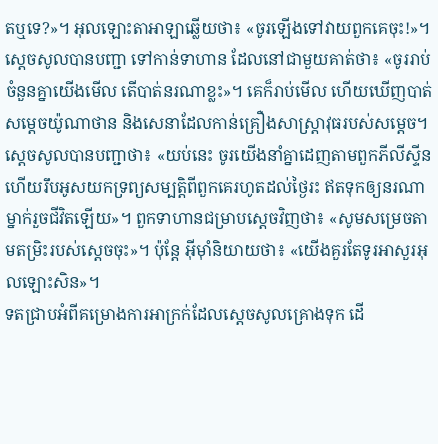តឬទេ?»។ អុលឡោះតាអាឡាឆ្លើយថា៖ «ចូរឡើងទៅវាយពួកគេចុះ!»។
ស្តេចសូលបានបញ្ជា ទៅកាន់ទាហាន ដែលនៅជាមួយគាត់ថា៖ «ចូររាប់ចំនួនគ្នាយើងមើល តើបាត់នរណាខ្លះ»។ គេក៏រាប់មើល ហើយឃើញបាត់សម្តេចយ៉ូណាថាន និងសេនាដែលកាន់គ្រឿងសាស្ត្រាវុធរបស់សម្តេច។
ស្តេចសូលបានបញ្ជាថា៖ «យប់នេះ ចូរយើងនាំគ្នាដេញតាមពួកភីលីស្ទីន ហើយរឹបអូសយកទ្រព្យសម្បត្តិពីពួកគេរហូតដល់ថ្ងៃរះ ឥតទុកឲ្យនរណាម្នាក់រួចជីវិតឡើយ»។ ពួកទាហានជម្រាបស្តេចវិញថា៖ «សូមសម្រេចតាមតម្រិះរបស់ស្តេចចុះ»។ ប៉ុន្តែ អ៊ីមុាំនិយាយថា៖ «យើងគួរតែទូរអាសួរអុលឡោះសិន»។
ទតជ្រាបអំពីគម្រោងការអាក្រក់ដែលស្តេចសូលគ្រោងទុក ដើ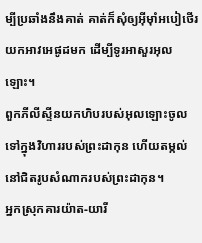ម្បីប្រឆាំងនឹងគាត់ គាត់ក៏សុំឲ្យអ៊ីមុាំអបៀថើរយកអាវអេផូដមក ដើម្បីទូរអាសួរអុលឡោះ។
ពួកភីលីស្ទីនយកហិបរបស់អុលឡោះចូលទៅក្នុងវិហាររបស់ព្រះដាកុន ហើយតម្កល់នៅជិតរូបសំណាករបស់ព្រះដាកុន។
អ្នកស្រុកគារយ៉ាត-យារី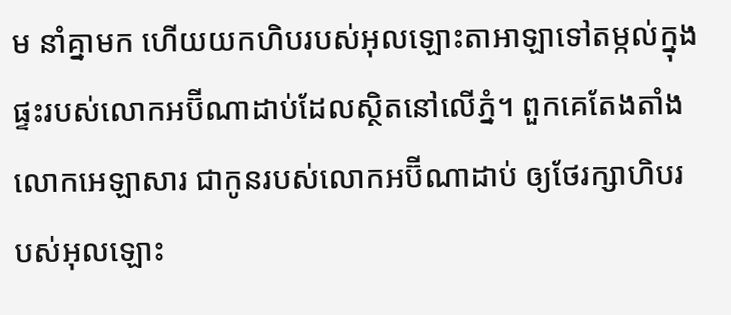ម នាំគ្នាមក ហើយយកហិបរបស់អុលឡោះតាអាឡាទៅតម្កល់ក្នុងផ្ទះរបស់លោកអប៊ីណាដាប់ដែលស្ថិតនៅលើភ្នំ។ ពួកគេតែងតាំងលោកអេឡាសារ ជាកូនរបស់លោកអប៊ីណាដាប់ ឲ្យថែរក្សាហិបរបស់អុលឡោះ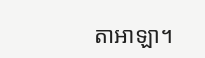តាអាឡា។